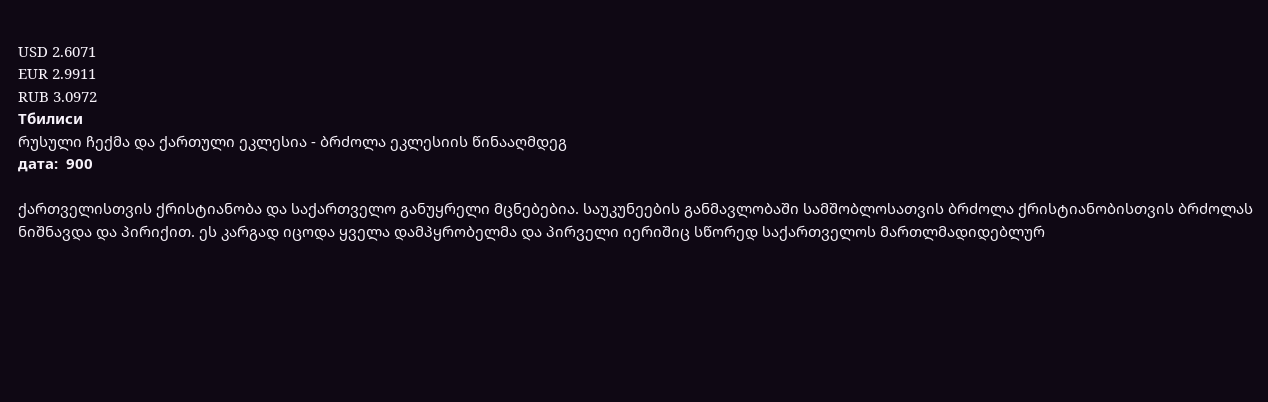USD 2.6071
EUR 2.9911
RUB 3.0972
Тбилиси
რუსული ჩექმა და ქართული ეკლესია - ბრძოლა ეკლესიის წინააღმდეგ
дата:  900

ქართველისთვის ქრისტიანობა და საქართველო განუყრელი მცნებებია. საუკუნეების განმავლობაში სამშობლოსათვის ბრძოლა ქრისტიანობისთვის ბრძოლას ნიშნავდა და პირიქით. ეს კარგად იცოდა ყველა დამპყრობელმა და პირველი იერიშიც სწორედ საქართველოს მართლმადიდებლურ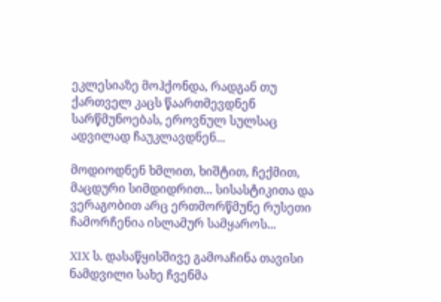ეკლესიაზე მოჰქონდა, რადგან თუ ქართველ კაცს წაართმევდნენ სარწმუნოებას, ეროვნულ სულსაც ადვილად ჩაუკლავდნენ...

მოდიოდნენ ხმლით, ხიშტით, ჩექმით, მაცდური სიმდიდრით... სისასტიკითა და ვერაგობით არც ერთმორწმუნე რუსეთი ჩამორჩენია ისლამურ სამყაროს...

XIX ს. დასაწყისშივე გამოაჩინა თავისი ნამდვილი სახე ჩვენმა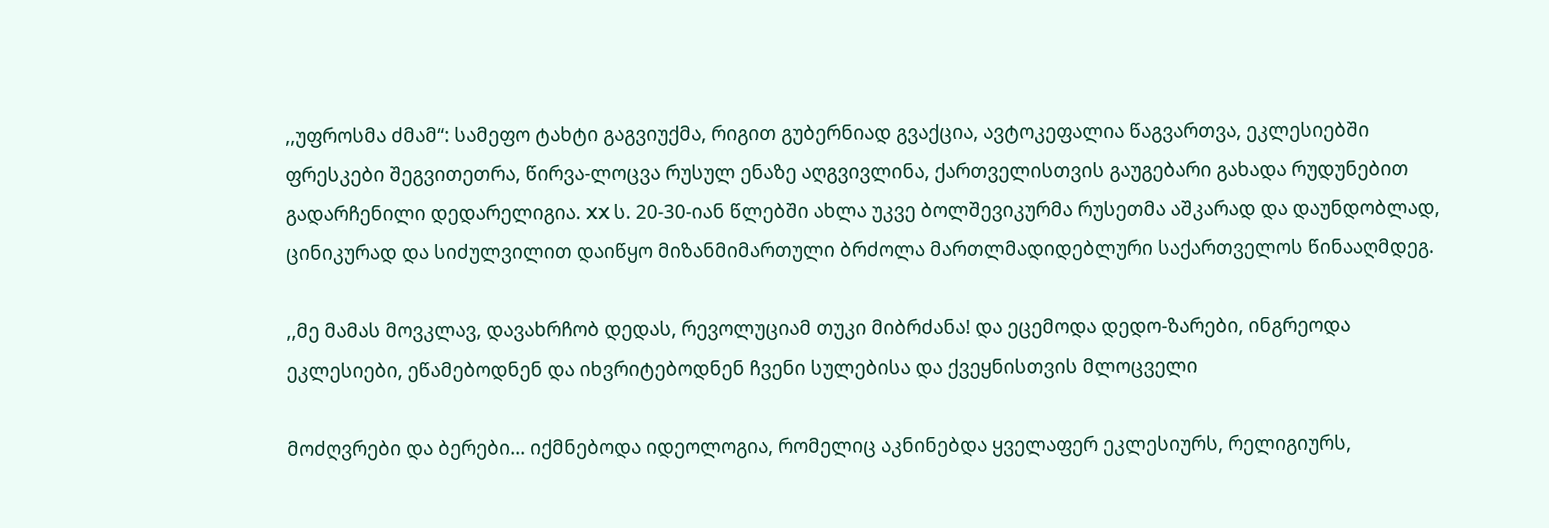,,უფროსმა ძმამ“: სამეფო ტახტი გაგვიუქმა, რიგით გუბერნიად გვაქცია, ავტოკეფალია წაგვართვა, ეკლესიებში ფრესკები შეგვითეთრა, წირვა-ლოცვა რუსულ ენაზე აღგვივლინა, ქართველისთვის გაუგებარი გახადა რუდუნებით გადარჩენილი დედარელიგია. XX ს. 20-30-იან წლებში ახლა უკვე ბოლშევიკურმა რუსეთმა აშკარად და დაუნდობლად, ცინიკურად და სიძულვილით დაიწყო მიზანმიმართული ბრძოლა მართლმადიდებლური საქართველოს წინააღმდეგ.

,,მე მამას მოვკლავ, დავახრჩობ დედას, რევოლუციამ თუკი მიბრძანა! და ეცემოდა დედო-ზარები, ინგრეოდა ეკლესიები, ეწამებოდნენ და იხვრიტებოდნენ ჩვენი სულებისა და ქვეყნისთვის მლოცველი

მოძღვრები და ბერები... იქმნებოდა იდეოლოგია, რომელიც აკნინებდა ყველაფერ ეკლესიურს, რელიგიურს,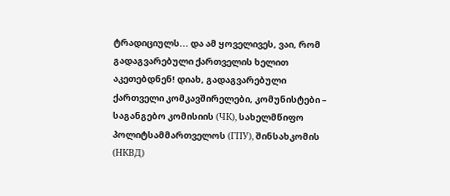ტრადიციულს... და ამ ყოველივეს, ვაი, რომ გადაგვარებული ქართველის ხელით აკეთებდნენ! დიახ, გადაგვარებული ქართველი კომკავშირელები, კომუნისტები – საგანგებო კომისიის (ЧК), სახელმწიფო პოლიტსამმართველოს (ГПУ), შინსახკომის (НКВД)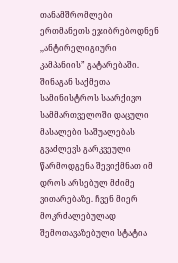თანამშრომლები ერთმანეთს ეჯიბრებოდნენ ,,ანტირელიგიური კამპანიის” გატარებაში. შინაგან საქმეთა სამინისტროს საარქივო სამმართველოში დაცული მასალები საშუალებას გვაძლევს გარკვეული წარმოდგენა შევიქმნათ იმ დროს არსებულ მძიმე ვითარებაზე. ჩვენ მიერ მოკრძალებულად შემოთავაზებული სტატია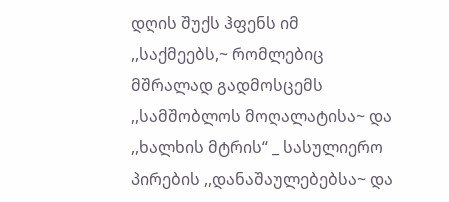დღის შუქს ჰფენს იმ ,,საქმეებს,~ რომლებიც მშრალად გადმოსცემს ,,სამშობლოს მოღალატისა~ და ,,ხალხის მტრის“ _ სასულიერო პირების ,,დანაშაულებებსა~ და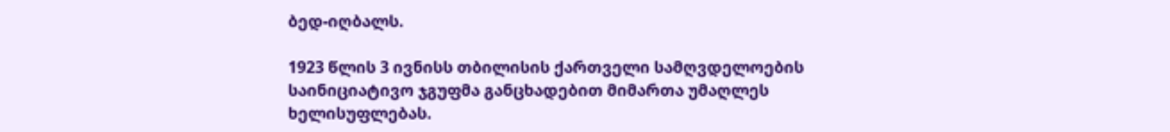ბედ-იღბალს.

1923 წლის 3 ივნისს თბილისის ქართველი სამღვდელოების საინიციატივო ჯგუფმა განცხადებით მიმართა უმაღლეს ხელისუფლებას.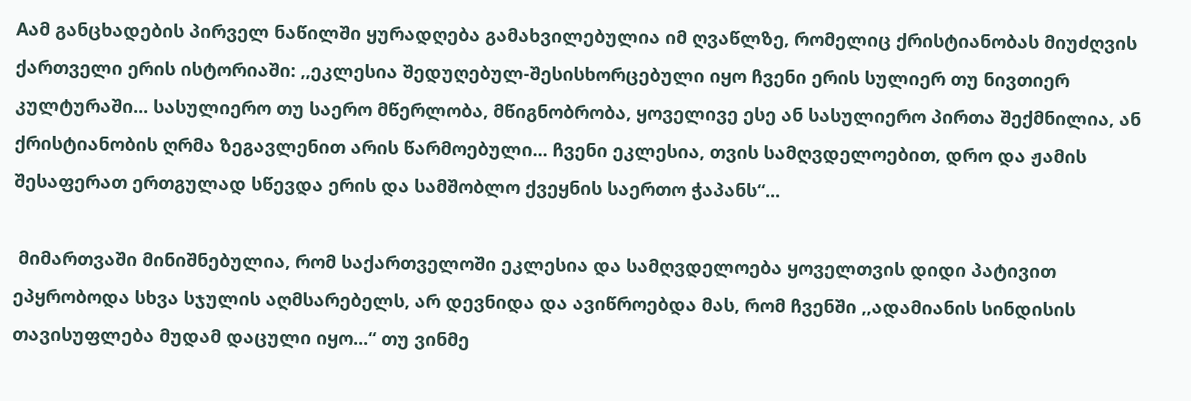Aამ განცხადების პირველ ნაწილში ყურადღება გამახვილებულია იმ ღვაწლზე, რომელიც ქრისტიანობას მიუძღვის ქართველი ერის ისტორიაში: ,,ეკლესია შედუღებულ-შესისხორცებული იყო ჩვენი ერის სულიერ თუ ნივთიერ კულტურაში... სასულიერო თუ საერო მწერლობა, მწიგნობრობა, ყოველივე ესე ან სასულიერო პირთა შექმნილია, ან ქრისტიანობის ღრმა ზეგავლენით არის წარმოებული... ჩვენი ეკლესია, თვის სამღვდელოებით, დრო და ჟამის შესაფერათ ერთგულად სწევდა ერის და სამშობლო ქვეყნის საერთო ჭაპანს“...

 მიმართვაში მინიშნებულია, რომ საქართველოში ეკლესია და სამღვდელოება ყოველთვის დიდი პატივით ეპყრობოდა სხვა სჯულის აღმსარებელს, არ დევნიდა და ავიწროებდა მას, რომ ჩვენში ,,ადამიანის სინდისის თავისუფლება მუდამ დაცული იყო...“ თუ ვინმე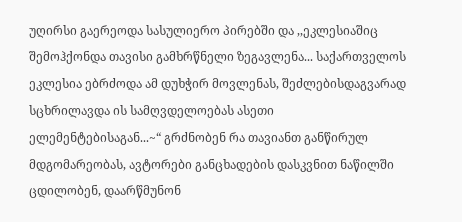უღირსი გაერეოდა სასულიერო პირებში და ,,ეკლესიაშიც შემოჰქონდა თავისი გამხრწნელი ზეგავლენა... საქართველოს ეკლესია ებრძოდა ამ დუხჭირ მოვლენას, შეძლებისდაგვარად სცხრილავდა ის სამღვდელოებას ასეთი ელემენტებისაგან...~“ გრძნობენ რა თავიანთ განწირულ მდგომარეობას, ავტორები განცხადების დასკვნით ნაწილში ცდილობენ, დაარწმუნონ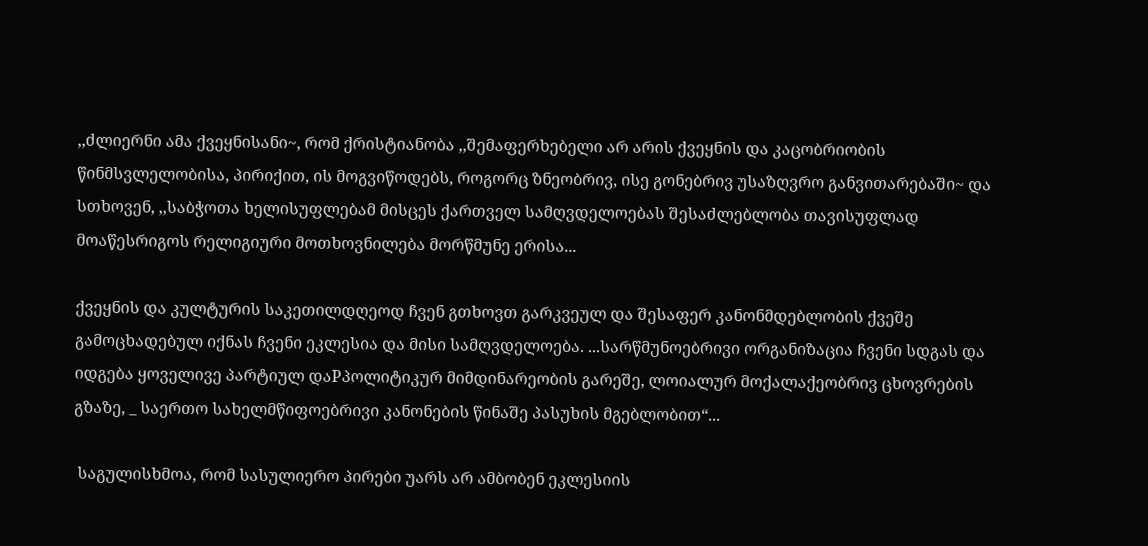,,ძლიერნი ამა ქვეყნისანი~, რომ ქრისტიანობა ,,შემაფერხებელი არ არის ქვეყნის და კაცობრიობის წინმსვლელობისა, პირიქით, ის მოგვიწოდებს, როგორც ზნეობრივ, ისე გონებრივ უსაზღვრო განვითარებაში~ და სთხოვენ, ,,საბჭოთა ხელისუფლებამ მისცეს ქართველ სამღვდელოებას შესაძლებლობა თავისუფლად მოაწესრიგოს რელიგიური მოთხოვნილება მორწმუნე ერისა...

ქვეყნის და კულტურის საკეთილდღეოდ ჩვენ გთხოვთ გარკვეულ და შესაფერ კანონმდებლობის ქვეშე გამოცხადებულ იქნას ჩვენი ეკლესია და მისი სამღვდელოება. ...სარწმუნოებრივი ორგანიზაცია ჩვენი სდგას და იდგება ყოველივე პარტიულ დაPპოლიტიკურ მიმდინარეობის გარეშე, ლოიალურ მოქალაქეობრივ ცხოვრების გზაზე, _ საერთო სახელმწიფოებრივი კანონების წინაშე პასუხის მგებლობით“...

 საგულისხმოა, რომ სასულიერო პირები უარს არ ამბობენ ეკლესიის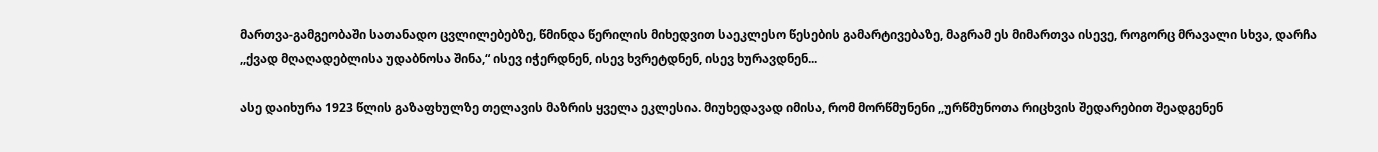მართვა-გამგეობაში სათანადო ცვლილებებზე, წმინდა წერილის მიხედვით საეკლესო წესების გამარტივებაზე, მაგრამ ეს მიმართვა ისევე, როგორც მრავალი სხვა, დარჩა ,,ქვად მღაღადებლისა უდაბნოსა შინა,“ ისევ იჭერდნენ, ისევ ხვრეტდნენ, ისევ ხურავდნენ...

ასე დაიხურა 1923 წლის გაზაფხულზე თელავის მაზრის ყველა ეკლესია. მიუხედავად იმისა, რომ მორწმუნენი ,,ურწმუნოთა რიცხვის შედარებით შეადგენენ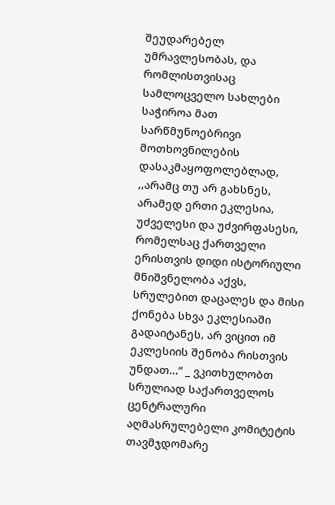შეუდარებელ უმრავლესობას, და რომლისთვისაც სამლოცველო სახლები საჭიროა მათ სარწმუნოებრივი მოთხოვნილების დასაკმაყოფოლებლად,  ,,არამც თუ არ გახსნეს, არამედ ერთი ეკლესია, უძველესი და უძვირფასესი, რომელსაც ქართველი ერისთვის დიდი ისტორიული მნიშვნელობა აქვს, სრულებით დაცალეს და მისი ქონება სხვა ეკლესიაში გადაიტანეს, არ ვიცით იმ ეკლესიის შენობა რისთვის უნდათ...“ _ ვკითხულობთ სრულიად საქართველოს ცენტრალური აღმასრულებელი კომიტეტის თავმჯდომარე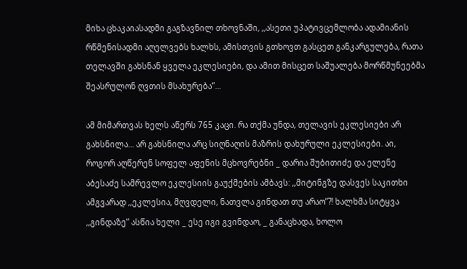მიხა ცხაკაიასადმი გაგზავნილ თხოვნაში, ,,ასეთი უპატივცემლობა ადამიანის რწმენისადმი აღელვებს ხალხს, ამისთვის გთხოვთ გასცეთ განკარგულება, რათა თელავში გახსნან ყველა ეკლესიები, და ამით მისცეთ საშუალება მორწმუნეებმა შეასრულონ ღვთის მსახურება“...

ამ მიმართვას ხელს აწერს 765 კაცი. რა თქმა უნდა, თელავის ეკლესიები არ გახსნილა... არ გახსნილა არც სიღნაღის მაზრის დახურული ეკლესიები. აი, როგორ აღწერენ სოფელ აფენის მცხოვრებნი _ დარია შუბითიძე და ელენე აბესაძე სამრევლო ეკლესიის გაუქმების ამბავს: ,,მიტინგზე დასვეს საკითხი ამგვარად ,,ეკლესია, მღვდელი, ნათვლა გინდათ თუ არაო“?! ხალხმა სიტყვა ,,გინდაზე“ ასწია ხელი _ ესე იგი გვინდაო, _ განაცხადა, ხოლო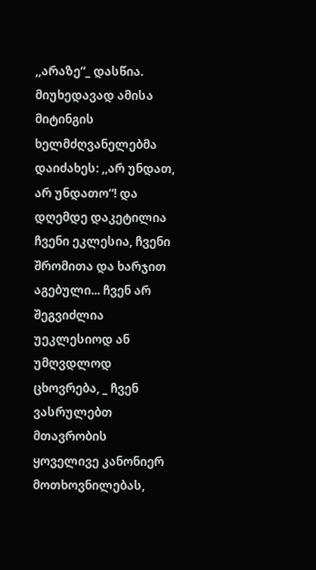,,არაზე“_ დასწია. მიუხედავად ამისა მიტინგის ხელმძღვანელებმა დაიძახეს: ,,არ უნდათ, არ უნდათო“! და დღემდე დაკეტილია ჩვენი ეკლესია, ჩვენი შრომითა და ხარჯით აგებული... ჩვენ არ შეგვიძლია უეკლესიოდ ან უმღვდლოდ ცხოვრება, _ ჩვენ ვასრულებთ მთავრობის ყოველივე კანონიერ მოთხოვნილებას,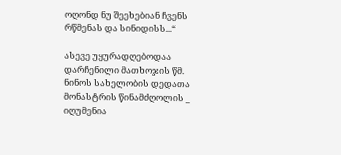ოღონდ ნუ შეეხებიან ჩვენს რწმენას და სინიდისს...“

ასევე უყურადღებოდაა დარჩენილი მათხოჯის წმ. ნინოს სახელობის დედათა მონასტრის წინამძღოლის _ იღუმენია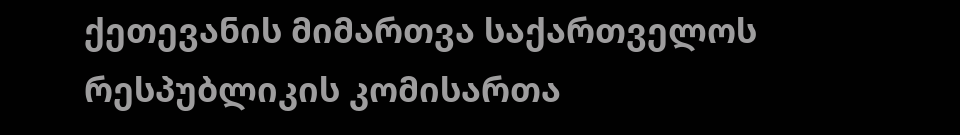ქეთევანის მიმართვა საქართველოს რესპუბლიკის კომისართა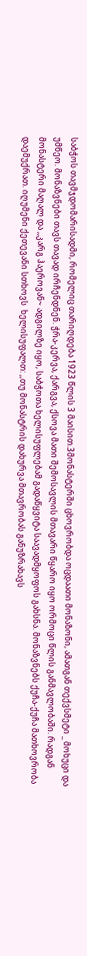საბჭოს თავმჯდომარისადმი, რომელიც თარიღდება 1923 წლის 3 მაისით.3მონასტერში ცხოვრობდა ოცდაათი მონაზონი, ამათგან თექვსმეტი _ მოხუცი და უმწეო. მონაზვნები თავს თავად ირჩენდნენ. ჭრა-კერვა, ქარგვა, ქსოვა მათი შემოსავლის მთავარი წყარო იყო ორმოცი წლის განმავლობაში. რადგან მონასტერი მაღალ და ,,კარგ ჰაეროვან~ ადგილზე იყო, საბჭოთა ხელისუფლებამ გადაწყვიტა საავადმყოფოს გახსნა. მონაზვნებს ქუჩა-ქუჩა მათხოვრობა დაემუქრათ. იღუმენი ქეთევანი სთხოვს  ხელისუფალთ: ,,თუ მონასტრის დახურვა მთავრობას განუზრახავს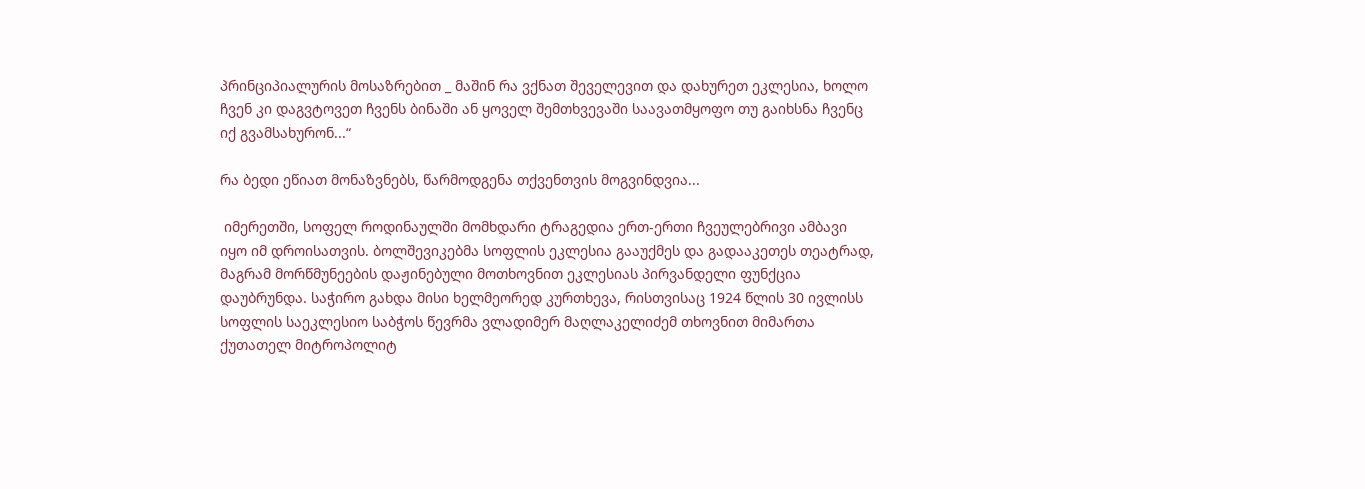პრინციპიალურის მოსაზრებით _ მაშინ რა ვქნათ შეველევით და დახურეთ ეკლესია, ხოლო ჩვენ კი დაგვტოვეთ ჩვენს ბინაში ან ყოველ შემთხვევაში საავათმყოფო თუ გაიხსნა ჩვენც იქ გვამსახურონ...“

რა ბედი ეწიათ მონაზვნებს, წარმოდგენა თქვენთვის მოგვინდვია...

 იმერეთში, სოფელ როდინაულში მომხდარი ტრაგედია ერთ-ერთი ჩვეულებრივი ამბავი იყო იმ დროისათვის. ბოლშევიკებმა სოფლის ეკლესია გააუქმეს და გადააკეთეს თეატრად, მაგრამ მორწმუნეების დაჟინებული მოთხოვნით ეკლესიას პირვანდელი ფუნქცია დაუბრუნდა. საჭირო გახდა მისი ხელმეორედ კურთხევა, რისთვისაც 1924 წლის 30 ივლისს სოფლის საეკლესიო საბჭოს წევრმა ვლადიმერ მაღლაკელიძემ თხოვნით მიმართა ქუთათელ მიტროპოლიტ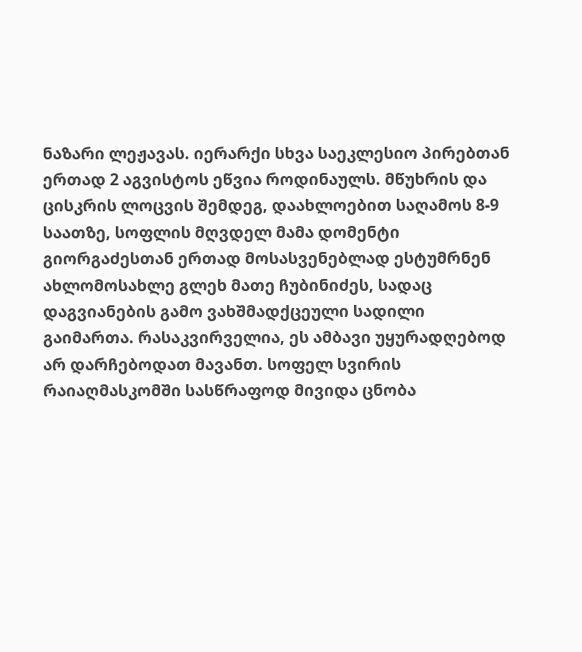ნაზარი ლეჟავას. იერარქი სხვა საეკლესიო პირებთან ერთად 2 აგვისტოს ეწვია როდინაულს. მწუხრის და ცისკრის ლოცვის შემდეგ, დაახლოებით საღამოს 8-9 საათზე, სოფლის მღვდელ მამა დომენტი გიორგაძესთან ერთად მოსასვენებლად ესტუმრნენ ახლომოსახლე გლეხ მათე ჩუბინიძეს, სადაც დაგვიანების გამო ვახშმადქცეული სადილი გაიმართა. რასაკვირველია, ეს ამბავი უყურადღებოდ არ დარჩებოდათ მავანთ. სოფელ სვირის რაიაღმასკომში სასწრაფოდ მივიდა ცნობა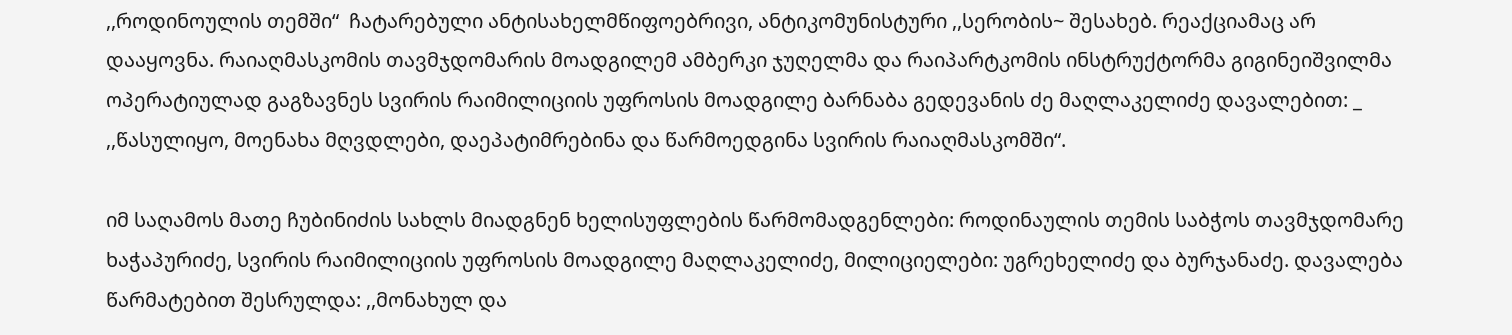,,როდინოულის თემში“  ჩატარებული ანტისახელმწიფოებრივი, ანტიკომუნისტური ,,სერობის~ შესახებ. რეაქციამაც არ დააყოვნა. რაიაღმასკომის თავმჯდომარის მოადგილემ ამბერკი ჯუღელმა და რაიპარტკომის ინსტრუქტორმა გიგინეიშვილმა ოპერატიულად გაგზავნეს სვირის რაიმილიციის უფროსის მოადგილე ბარნაბა გედევანის ძე მაღლაკელიძე დავალებით: _ ,,წასულიყო, მოენახა მღვდლები, დაეპატიმრებინა და წარმოედგინა სვირის რაიაღმასკომში“.

იმ საღამოს მათე ჩუბინიძის სახლს მიადგნენ ხელისუფლების წარმომადგენლები: როდინაულის თემის საბჭოს თავმჯდომარე ხაჭაპურიძე, სვირის რაიმილიციის უფროსის მოადგილე მაღლაკელიძე, მილიციელები: უგრეხელიძე და ბურჯანაძე. დავალება წარმატებით შესრულდა: ,,მონახულ და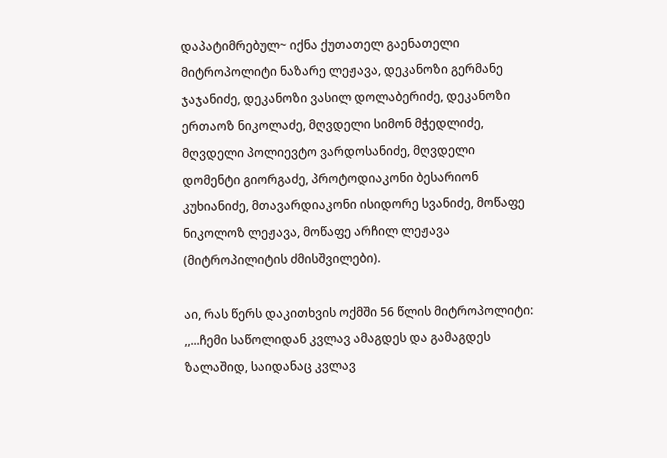დაპატიმრებულ~ იქნა ქუთათელ გაენათელი მიტროპოლიტი ნაზარე ლეჟავა, დეკანოზი გერმანე ჯაჯანიძე, დეკანოზი ვასილ დოლაბერიძე, დეკანოზი ერთაოზ ნიკოლაძე, მღვდელი სიმონ მჭედლიძე, მღვდელი პოლიევტო ვარდოსანიძე, მღვდელი დომენტი გიორგაძე, პროტოდიაკონი ბესარიონ კუხიანიძე, მთავარდიაკონი ისიდორე სვანიძე, მოწაფე ნიკოლოზ ლეჟავა, მოწაფე არჩილ ლეჟავა (მიტროპილიტის ძმისშვილები).

აი, რას წერს დაკითხვის ოქმში 56 წლის მიტროპოლიტი: ,,...ჩემი საწოლიდან კვლავ ამაგდეს და გამაგდეს ზალაშიდ, საიდანაც კვლავ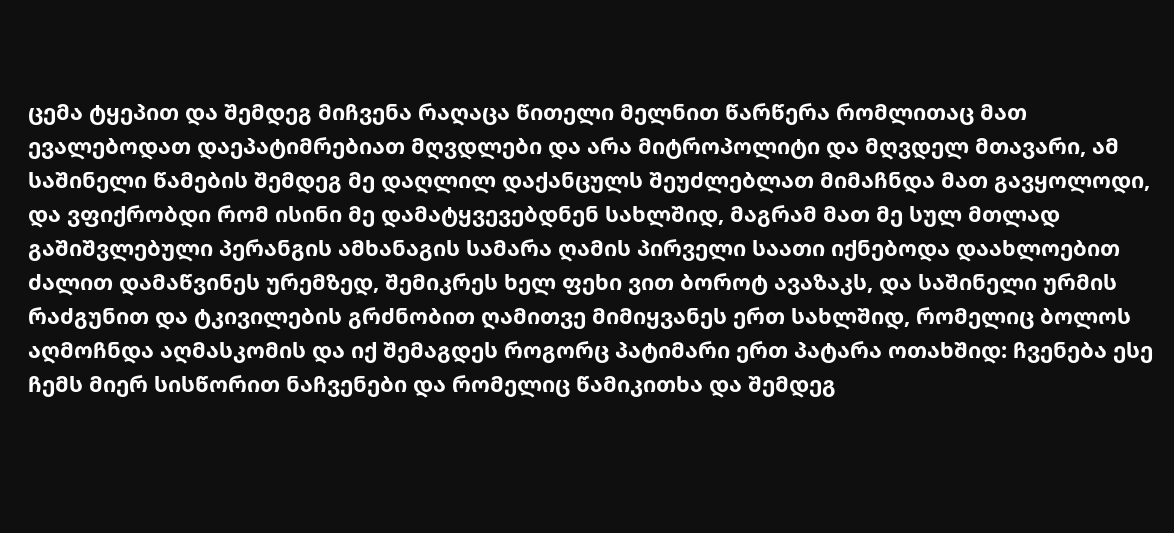ცემა ტყეპით და შემდეგ მიჩვენა რაღაცა წითელი მელნით წარწერა რომლითაც მათ ევალებოდათ დაეპატიმრებიათ მღვდლები და არა მიტროპოლიტი და მღვდელ მთავარი, ამ საშინელი წამების შემდეგ მე დაღლილ დაქანცულს შეუძლებლათ მიმაჩნდა მათ გავყოლოდი, და ვფიქრობდი რომ ისინი მე დამატყვევებდნენ სახლშიდ, მაგრამ მათ მე სულ მთლად გაშიშვლებული პერანგის ამხანაგის სამარა ღამის პირველი საათი იქნებოდა დაახლოებით ძალით დამაწვინეს ურემზედ, შემიკრეს ხელ ფეხი ვით ბოროტ ავაზაკს, და საშინელი ურმის რაძგუნით და ტკივილების გრძნობით ღამითვე მიმიყვანეს ერთ სახლშიდ, რომელიც ბოლოს აღმოჩნდა აღმასკომის და იქ შემაგდეს როგორც პატიმარი ერთ პატარა ოთახშიდ: ჩვენება ესე ჩემს მიერ სისწორით ნაჩვენები და რომელიც წამიკითხა და შემდეგ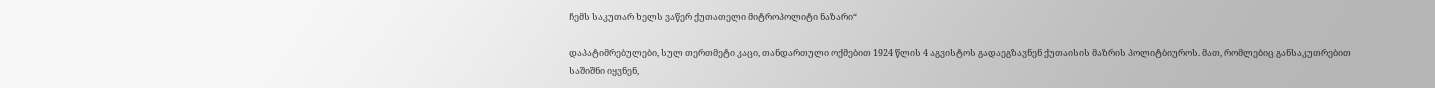ჩემს საკუთარ ხელს ვაწერ ქუთათელი მიტროპოლიტი ნაზარი“

დაპატიმრებულები, სულ თერთმეტი კაცი, თანდართული ოქმებით 1924 წლის 4 აგვისტოს გადაეგზავნენ ქუთაისის მაზრის პოლიტბიუროს. მათ, რომლებიც განსაკუთრებით საშიშნი იყვნენ,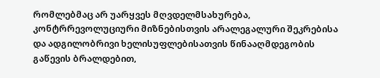რომლებმაც არ უარყვეს მღვდელმსახურება, კონტრრევოლუციური მიზნებისთვის არალეგალური შეკრებისა და ადგილობრივი ხელისუფლებისათვის წინააღმდეგობის გაწევის ბრალდებით,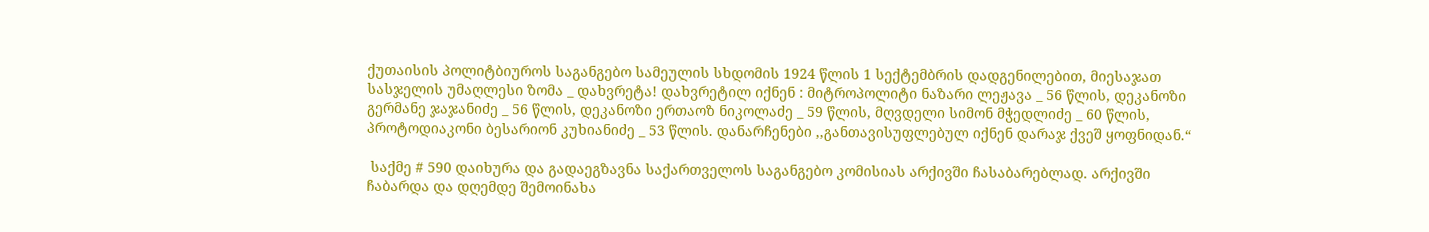ქუთაისის პოლიტბიუროს საგანგებო სამეულის სხდომის 1924 წლის 1 სექტემბრის დადგენილებით, მიესაჯათ სასჯელის უმაღლესი ზომა _ დახვრეტა! დახვრეტილ იქნენ : მიტროპოლიტი ნაზარი ლეჟავა _ 56 წლის, დეკანოზი გერმანე ჯაჯანიძე _ 56 წლის, დეკანოზი ერთაოზ ნიკოლაძე _ 59 წლის, მღვდელი სიმონ მჭედლიძე _ 60 წლის, პროტოდიაკონი ბესარიონ კუხიანიძე _ 53 წლის. დანარჩენები ,,განთავისუფლებულ იქნენ დარაჯ ქვეშ ყოფნიდან.“

 საქმე # 590 დაიხურა და გადაეგზავნა საქართველოს საგანგებო კომისიას არქივში ჩასაბარებლად. არქივში ჩაბარდა და დღემდე შემოინახა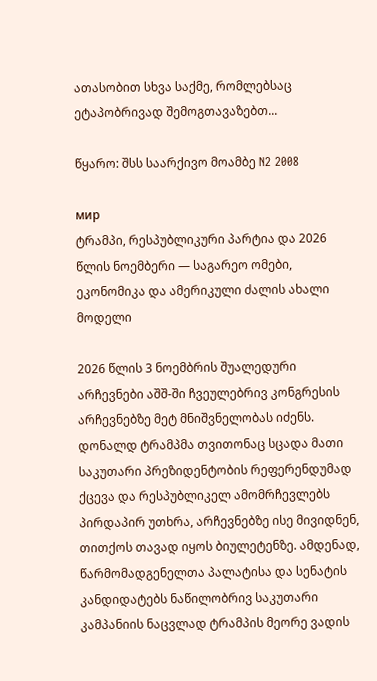ათასობით სხვა საქმე, რომლებსაც ეტაპობრივად შემოგთავაზებთ...

წყარო: შსს საარქივო მოამბე N2 2008

мир
ტრამპი, რესპუბლიკური პარტია და 2026 წლის ნოემბერი — საგარეო ომები, ეკონომიკა და ამერიკული ძალის ახალი მოდელი

2026 წლის 3 ნოემბრის შუალედური არჩევნები აშშ-ში ჩვეულებრივ კონგრესის არჩევნებზე მეტ მნიშვნელობას იძენს. დონალდ ტრამპმა თვითონაც სცადა მათი საკუთარი პრეზიდენტობის რეფერენდუმად ქცევა და რესპუბლიკელ ამომრჩევლებს პირდაპირ უთხრა, არჩევნებზე ისე მივიდნენ, თითქოს თავად იყოს ბიულეტენზე. ამდენად, წარმომადგენელთა პალატისა და სენატის კანდიდატებს ნაწილობრივ საკუთარი კამპანიის ნაცვლად ტრამპის მეორე ვადის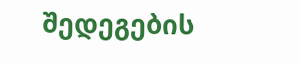შედეგების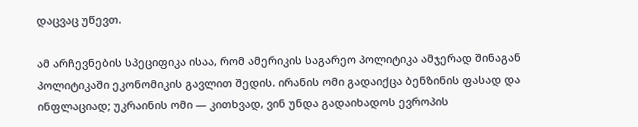დაცვაც უწევთ.

ამ არჩევნების სპეციფიკა ისაა, რომ ამერიკის საგარეო პოლიტიკა ამჯერად შინაგან პოლიტიკაში ეკონომიკის გავლით შედის. ირანის ომი გადაიქცა ბენზინის ფასად და ინფლაციად; უკრაინის ომი — კითხვად, ვინ უნდა გადაიხადოს ევროპის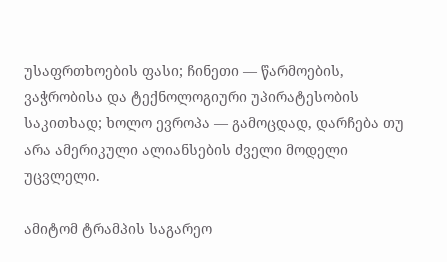უსაფრთხოების ფასი; ჩინეთი — წარმოების, ვაჭრობისა და ტექნოლოგიური უპირატესობის საკითხად; ხოლო ევროპა — გამოცდად, დარჩება თუ არა ამერიკული ალიანსების ძველი მოდელი უცვლელი.

ამიტომ ტრამპის საგარეო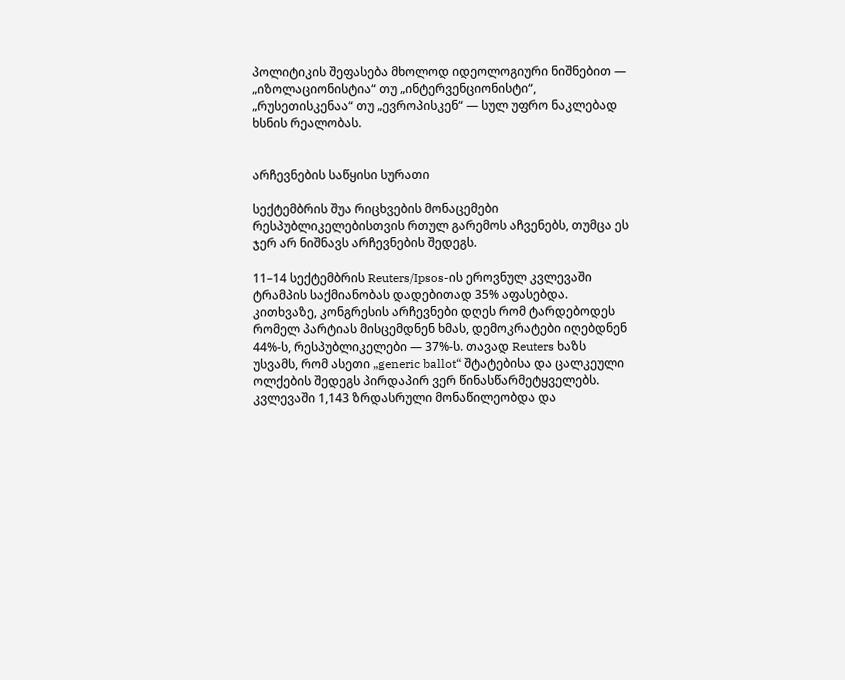პოლიტიკის შეფასება მხოლოდ იდეოლოგიური ნიშნებით — „იზოლაციონისტია“ თუ „ინტერვენციონისტი“, „რუსეთისკენაა“ თუ „ევროპისკენ“ — სულ უფრო ნაკლებად ხსნის რეალობას.


არჩევნების საწყისი სურათი

სექტემბრის შუა რიცხვების მონაცემები რესპუბლიკელებისთვის რთულ გარემოს აჩვენებს, თუმცა ეს ჯერ არ ნიშნავს არჩევნების შედეგს.

11–14 სექტემბრის Reuters/Ipsos-ის ეროვნულ კვლევაში ტრამპის საქმიანობას დადებითად 35% აფასებდა. კითხვაზე, კონგრესის არჩევნები დღეს რომ ტარდებოდეს რომელ პარტიას მისცემდნენ ხმას, დემოკრატები იღებდნენ 44%-ს, რესპუბლიკელები — 37%-ს. თავად Reuters ხაზს უსვამს, რომ ასეთი „generic ballot“ შტატებისა და ცალკეული ოლქების შედეგს პირდაპირ ვერ წინასწარმეტყველებს. კვლევაში 1,143 ზრდასრული მონაწილეობდა და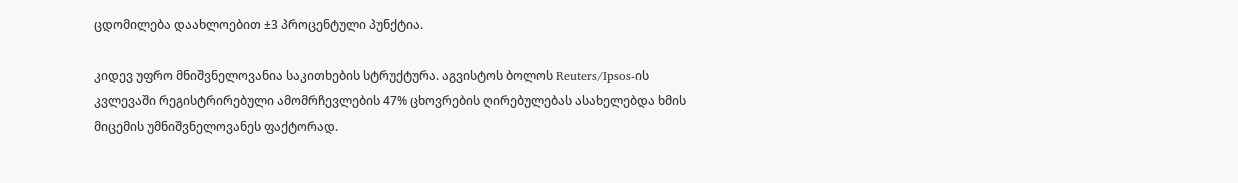ცდომილება დაახლოებით ±3 პროცენტული პუნქტია.

კიდევ უფრო მნიშვნელოვანია საკითხების სტრუქტურა. აგვისტოს ბოლოს Reuters/Ipsos-ის კვლევაში რეგისტრირებული ამომრჩევლების 47% ცხოვრების ღირებულებას ასახელებდა ხმის მიცემის უმნიშვნელოვანეს ფაქტორად.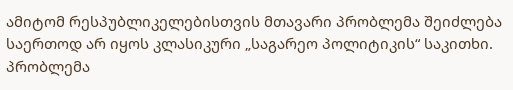ამიტომ რესპუბლიკელებისთვის მთავარი პრობლემა შეიძლება საერთოდ არ იყოს კლასიკური „საგარეო პოლიტიკის“ საკითხი. პრობლემა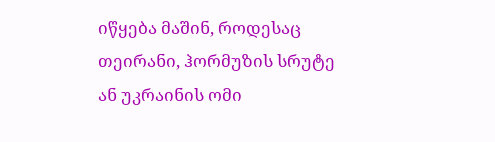იწყება მაშინ, როდესაც თეირანი, ჰორმუზის სრუტე ან უკრაინის ომი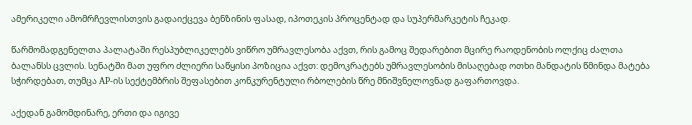ამერიკელი ამომრჩევლისთვის გადაიქცევა ბენზინის ფასად, იპოთეკის პროცენტად და სუპერმარკეტის ჩეკად.

წარმომადგენელთა პალატაში რესპუბლიკელებს ვიწრო უმრავლესობა აქვთ, რის გამოც შედარებით მცირე რაოდენობის ოლქიც ძალთა ბალანსს ცვლის. სენატში მათ უფრო ძლიერი საწყისი პოზიცია აქვთ: დემოკრატებს უმრავლესობის მისაღებად ოთხი მანდატის წმინდა მატება სჭირდებათ, თუმცა AP-ის სექტემბრის შეფასებით კონკურენტული რბოლების წრე მნიშვნელოვნად გაფართოვდა.

აქედან გამომდინარე, ერთი და იგივე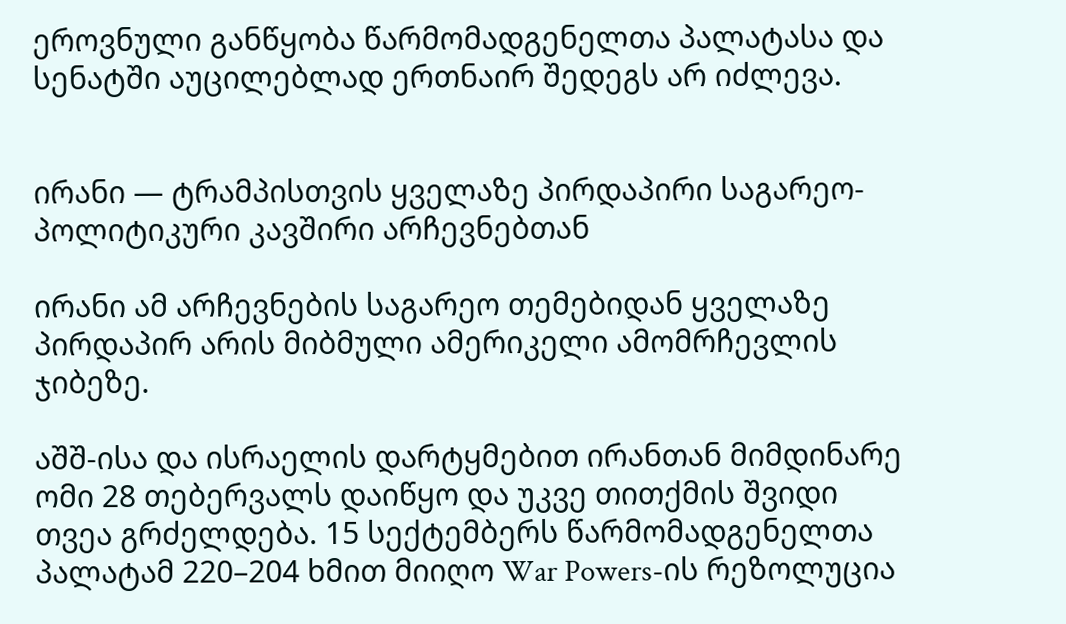ეროვნული განწყობა წარმომადგენელთა პალატასა და სენატში აუცილებლად ერთნაირ შედეგს არ იძლევა.


ირანი — ტრამპისთვის ყველაზე პირდაპირი საგარეო-პოლიტიკური კავშირი არჩევნებთან

ირანი ამ არჩევნების საგარეო თემებიდან ყველაზე პირდაპირ არის მიბმული ამერიკელი ამომრჩევლის ჯიბეზე.

აშშ-ისა და ისრაელის დარტყმებით ირანთან მიმდინარე ომი 28 თებერვალს დაიწყო და უკვე თითქმის შვიდი თვეა გრძელდება. 15 სექტემბერს წარმომადგენელთა პალატამ 220–204 ხმით მიიღო War Powers-ის რეზოლუცია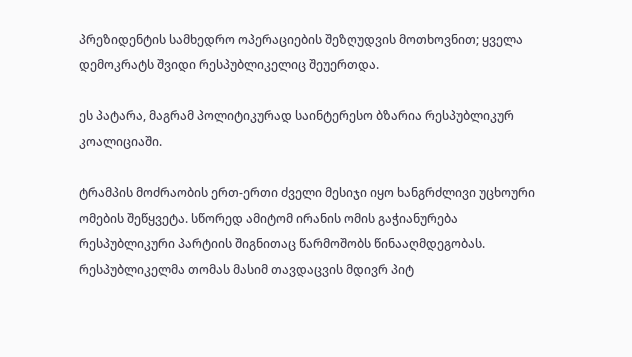პრეზიდენტის სამხედრო ოპერაციების შეზღუდვის მოთხოვნით; ყველა დემოკრატს შვიდი რესპუბლიკელიც შეუერთდა.

ეს პატარა, მაგრამ პოლიტიკურად საინტერესო ბზარია რესპუბლიკურ კოალიციაში.

ტრამპის მოძრაობის ერთ-ერთი ძველი მესიჯი იყო ხანგრძლივი უცხოური ომების შეწყვეტა. სწორედ ამიტომ ირანის ომის გაჭიანურება რესპუბლიკური პარტიის შიგნითაც წარმოშობს წინააღმდეგობას. რესპუბლიკელმა თომას მასიმ თავდაცვის მდივრ პიტ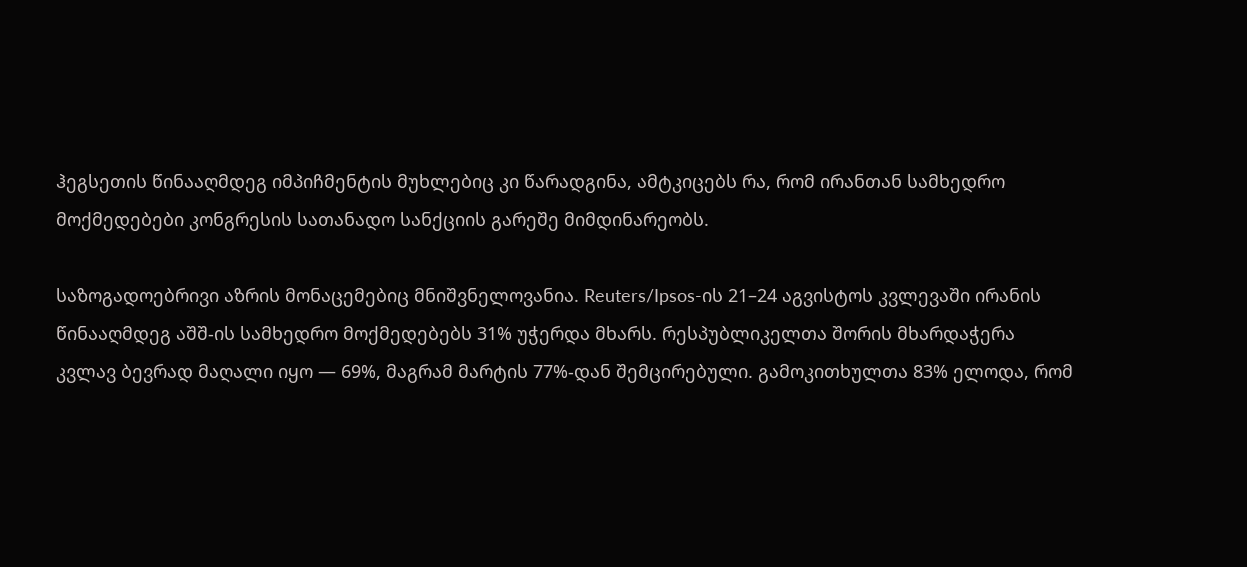ჰეგსეთის წინააღმდეგ იმპიჩმენტის მუხლებიც კი წარადგინა, ამტკიცებს რა, რომ ირანთან სამხედრო მოქმედებები კონგრესის სათანადო სანქციის გარეშე მიმდინარეობს.

საზოგადოებრივი აზრის მონაცემებიც მნიშვნელოვანია. Reuters/Ipsos-ის 21–24 აგვისტოს კვლევაში ირანის წინააღმდეგ აშშ-ის სამხედრო მოქმედებებს 31% უჭერდა მხარს. რესპუბლიკელთა შორის მხარდაჭერა კვლავ ბევრად მაღალი იყო — 69%, მაგრამ მარტის 77%-დან შემცირებული. გამოკითხულთა 83% ელოდა, რომ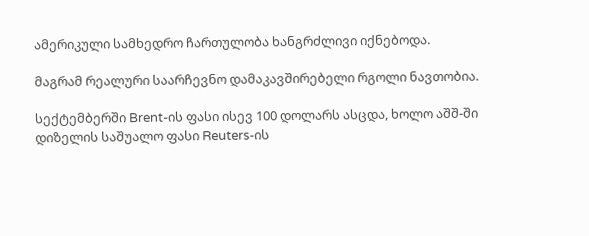ამერიკული სამხედრო ჩართულობა ხანგრძლივი იქნებოდა.

მაგრამ რეალური საარჩევნო დამაკავშირებელი რგოლი ნავთობია.

სექტემბერში Brent-ის ფასი ისევ 100 დოლარს ასცდა, ხოლო აშშ-ში დიზელის საშუალო ფასი Reuters-ის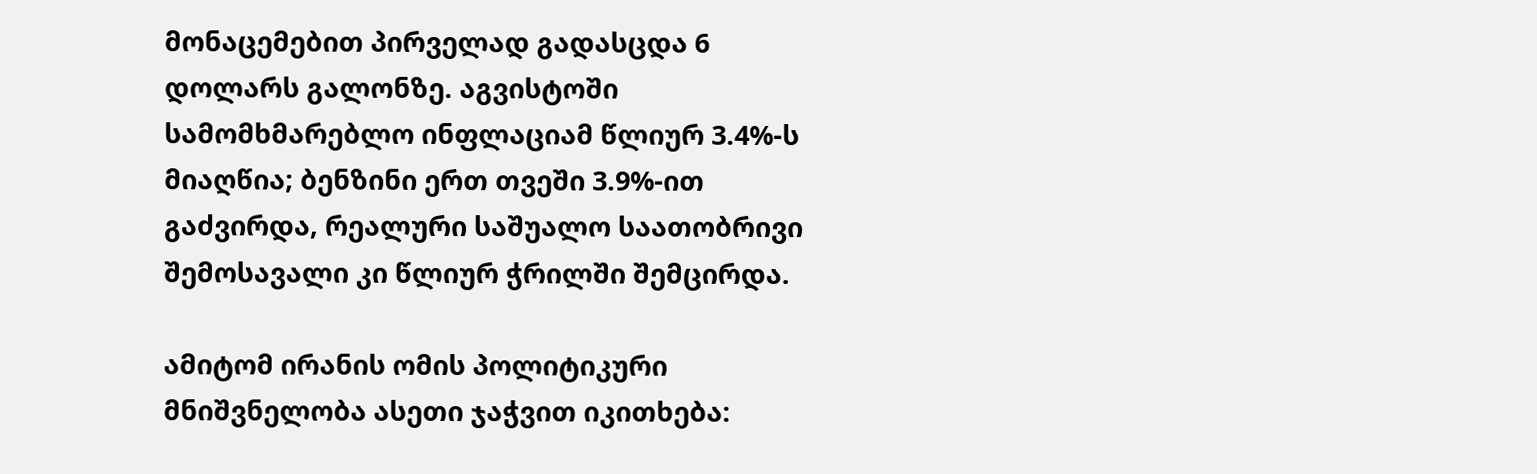მონაცემებით პირველად გადასცდა 6 დოლარს გალონზე. აგვისტოში სამომხმარებლო ინფლაციამ წლიურ 3.4%-ს მიაღწია; ბენზინი ერთ თვეში 3.9%-ით გაძვირდა, რეალური საშუალო საათობრივი შემოსავალი კი წლიურ ჭრილში შემცირდა.

ამიტომ ირანის ომის პოლიტიკური მნიშვნელობა ასეთი ჯაჭვით იკითხება: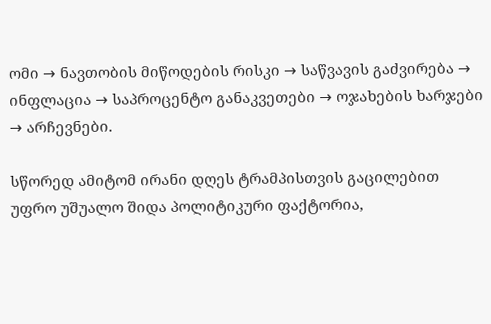ომი → ნავთობის მიწოდების რისკი → საწვავის გაძვირება → ინფლაცია → საპროცენტო განაკვეთები → ოჯახების ხარჯები → არჩევნები.

სწორედ ამიტომ ირანი დღეს ტრამპისთვის გაცილებით უფრო უშუალო შიდა პოლიტიკური ფაქტორია,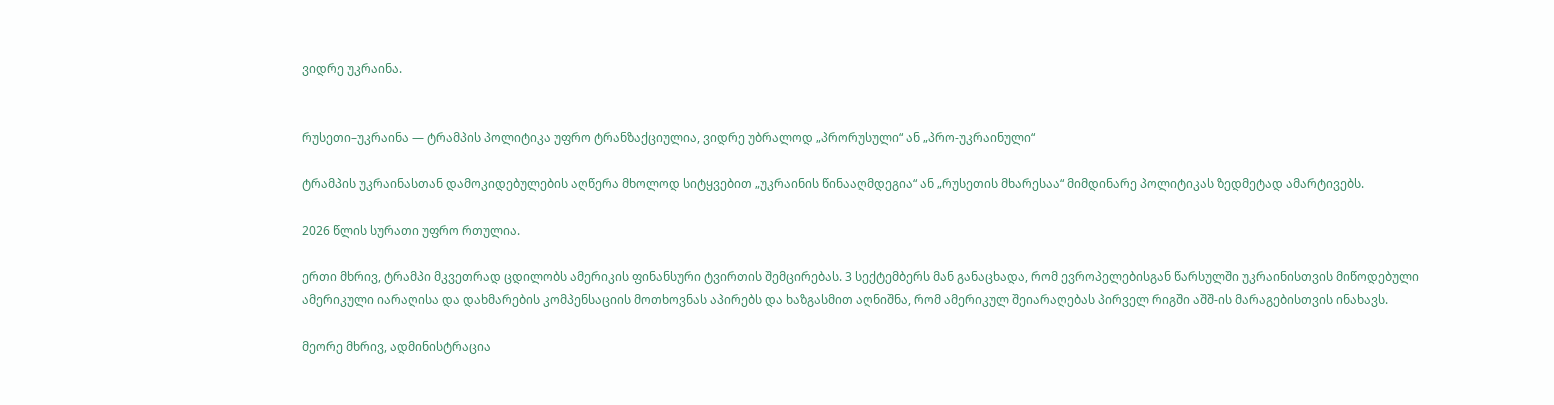ვიდრე უკრაინა.


რუსეთი–უკრაინა — ტრამპის პოლიტიკა უფრო ტრანზაქციულია, ვიდრე უბრალოდ „პრორუსული“ ან „პრო-უკრაინული“

ტრამპის უკრაინასთან დამოკიდებულების აღწერა მხოლოდ სიტყვებით „უკრაინის წინააღმდეგია“ ან „რუსეთის მხარესაა“ მიმდინარე პოლიტიკას ზედმეტად ამარტივებს.

2026 წლის სურათი უფრო რთულია.

ერთი მხრივ, ტრამპი მკვეთრად ცდილობს ამერიკის ფინანსური ტვირთის შემცირებას. 3 სექტემბერს მან განაცხადა, რომ ევროპელებისგან წარსულში უკრაინისთვის მიწოდებული ამერიკული იარაღისა და დახმარების კომპენსაციის მოთხოვნას აპირებს და ხაზგასმით აღნიშნა, რომ ამერიკულ შეიარაღებას პირველ რიგში აშშ-ის მარაგებისთვის ინახავს.

მეორე მხრივ, ადმინისტრაცია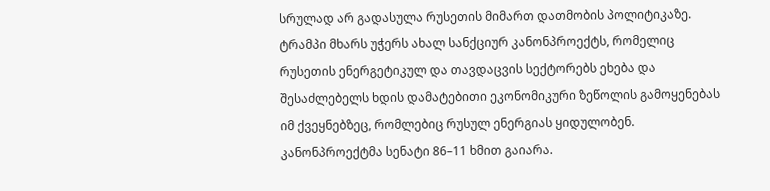სრულად არ გადასულა რუსეთის მიმართ დათმობის პოლიტიკაზე. ტრამპი მხარს უჭერს ახალ სანქციურ კანონპროექტს, რომელიც რუსეთის ენერგეტიკულ და თავდაცვის სექტორებს ეხება და შესაძლებელს ხდის დამატებითი ეკონომიკური ზეწოლის გამოყენებას იმ ქვეყნებზეც, რომლებიც რუსულ ენერგიას ყიდულობენ. კანონპროექტმა სენატი 86–11 ხმით გაიარა.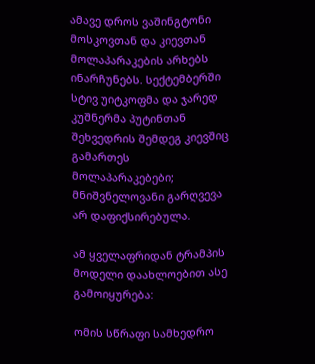ამავე დროს ვაშინგტონი მოსკოვთან და კიევთან მოლაპარაკების არხებს ინარჩუნებს. სექტემბერში სტივ უიტკოფმა და ჯარედ კუშნერმა პუტინთან შეხვედრის შემდეგ კიევშიც გამართეს მოლაპარაკებები; მნიშვნელოვანი გარღვევა არ დაფიქსირებულა.

ამ ყველაფრიდან ტრამპის მოდელი დაახლოებით ასე გამოიყურება:

ომის სწრაფი სამხედრო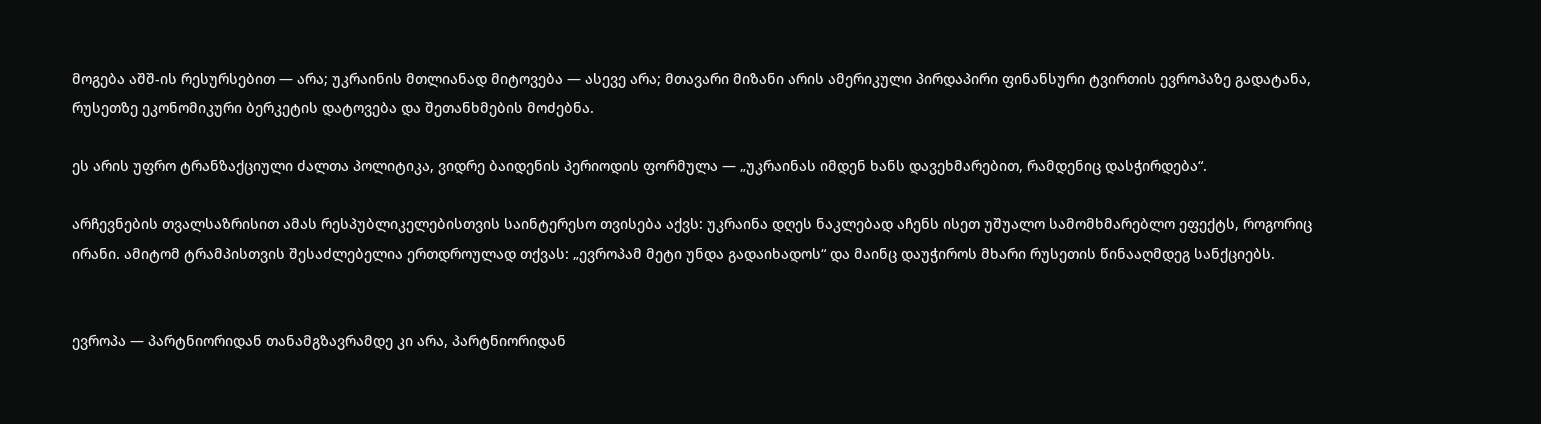მოგება აშშ-ის რესურსებით — არა; უკრაინის მთლიანად მიტოვება — ასევე არა; მთავარი მიზანი არის ამერიკული პირდაპირი ფინანსური ტვირთის ევროპაზე გადატანა, რუსეთზე ეკონომიკური ბერკეტის დატოვება და შეთანხმების მოძებნა.

ეს არის უფრო ტრანზაქციული ძალთა პოლიტიკა, ვიდრე ბაიდენის პერიოდის ფორმულა — „უკრაინას იმდენ ხანს დავეხმარებით, რამდენიც დასჭირდება“.

არჩევნების თვალსაზრისით ამას რესპუბლიკელებისთვის საინტერესო თვისება აქვს: უკრაინა დღეს ნაკლებად აჩენს ისეთ უშუალო სამომხმარებლო ეფექტს, როგორიც ირანი. ამიტომ ტრამპისთვის შესაძლებელია ერთდროულად თქვას: „ევროპამ მეტი უნდა გადაიხადოს“ და მაინც დაუჭიროს მხარი რუსეთის წინააღმდეგ სანქციებს.


ევროპა — პარტნიორიდან თანამგზავრამდე კი არა, პარტნიორიდან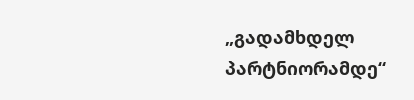„გადამხდელ პარტნიორამდე“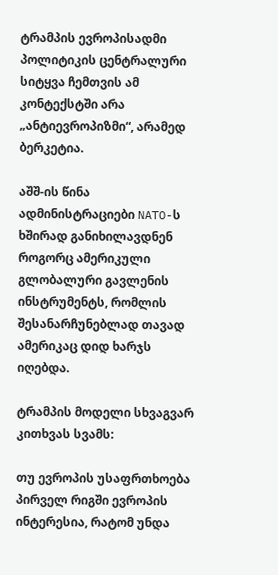ტრამპის ევროპისადმი პოლიტიკის ცენტრალური სიტყვა ჩემთვის ამ კონტექსტში არა „ანტიევროპიზმი“, არამედ ბერკეტია.

აშშ-ის წინა ადმინისტრაციები NATO-ს ხშირად განიხილავდნენ როგორც ამერიკული გლობალური გავლენის ინსტრუმენტს, რომლის შესანარჩუნებლად თავად ამერიკაც დიდ ხარჯს იღებდა.

ტრამპის მოდელი სხვაგვარ კითხვას სვამს:

თუ ევროპის უსაფრთხოება პირველ რიგში ევროპის ინტერესია, რატომ უნდა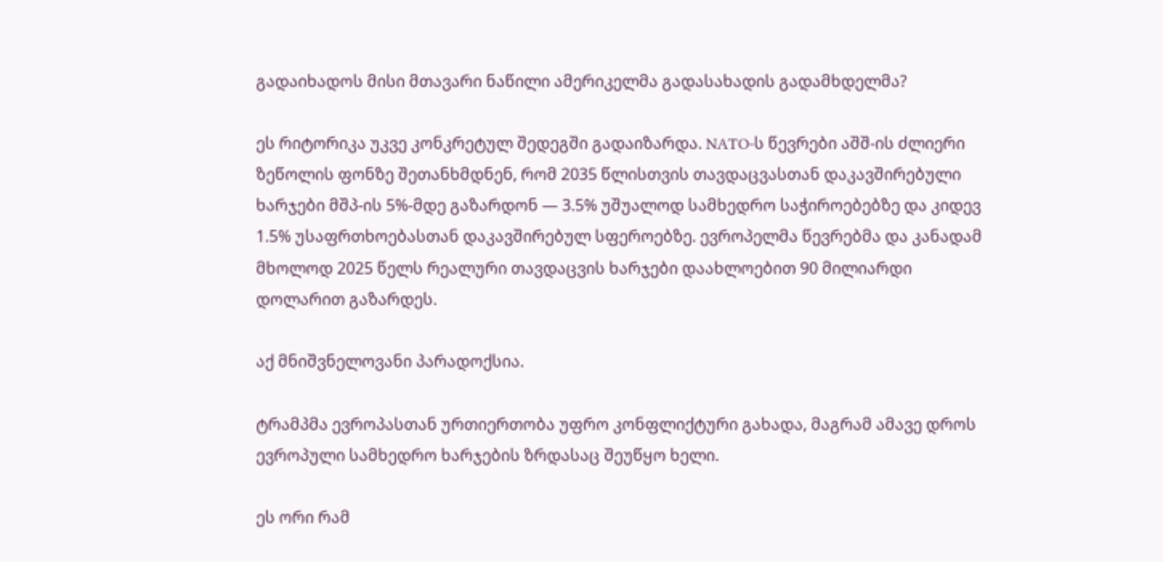გადაიხადოს მისი მთავარი ნაწილი ამერიკელმა გადასახადის გადამხდელმა?

ეს რიტორიკა უკვე კონკრეტულ შედეგში გადაიზარდა. NATO-ს წევრები აშშ-ის ძლიერი ზეწოლის ფონზე შეთანხმდნენ, რომ 2035 წლისთვის თავდაცვასთან დაკავშირებული ხარჯები მშპ-ის 5%-მდე გაზარდონ — 3.5% უშუალოდ სამხედრო საჭიროებებზე და კიდევ 1.5% უსაფრთხოებასთან დაკავშირებულ სფეროებზე. ევროპელმა წევრებმა და კანადამ მხოლოდ 2025 წელს რეალური თავდაცვის ხარჯები დაახლოებით 90 მილიარდი დოლარით გაზარდეს.

აქ მნიშვნელოვანი პარადოქსია.

ტრამპმა ევროპასთან ურთიერთობა უფრო კონფლიქტური გახადა, მაგრამ ამავე დროს ევროპული სამხედრო ხარჯების ზრდასაც შეუწყო ხელი.

ეს ორი რამ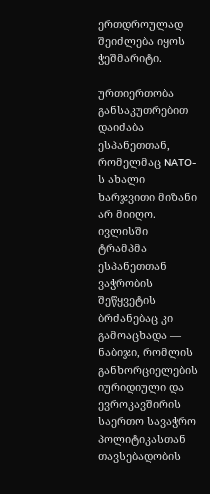ერთდროულად შეიძლება იყოს ჭეშმარიტი.

ურთიერთობა განსაკუთრებით დაიძაბა ესპანეთთან, რომელმაც NATO-ს ახალი ხარჯვითი მიზანი არ მიიღო. ივლისში ტრამპმა ესპანეთთან ვაჭრობის შეწყვეტის ბრძანებაც კი გამოაცხადა — ნაბიჯი, რომლის განხორციელების იურიდიული და ევროკავშირის საერთო სავაჭრო პოლიტიკასთან თავსებადობის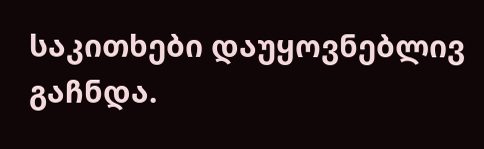საკითხები დაუყოვნებლივ გაჩნდა.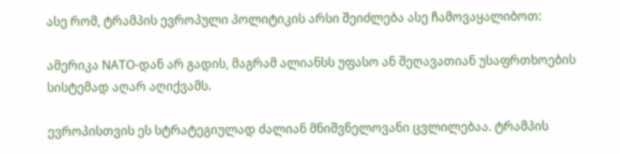ასე რომ, ტრამპის ევროპული პოლიტიკის არსი შეიძლება ასე ჩამოვაყალიბოთ:

ამერიკა NATO-დან არ გადის, მაგრამ ალიანსს უფასო ან შეღავათიან უსაფრთხოების სისტემად აღარ აღიქვამს.

ევროპისთვის ეს სტრატეგიულად ძალიან მნიშვნელოვანი ცვლილებაა. ტრამპის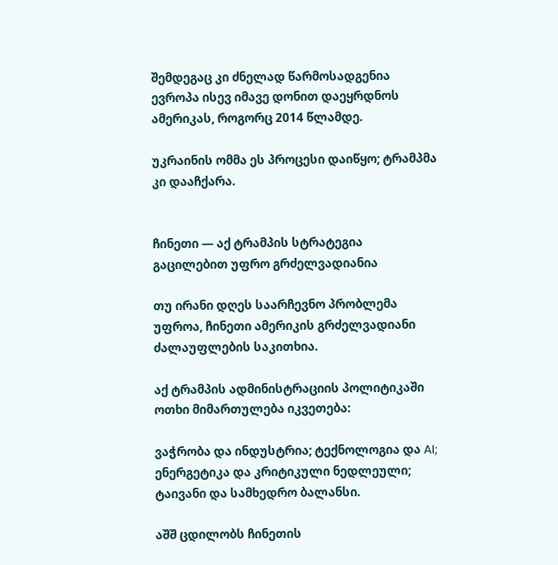შემდეგაც კი ძნელად წარმოსადგენია ევროპა ისევ იმავე დონით დაეყრდნოს ამერიკას, როგორც 2014 წლამდე.

უკრაინის ომმა ეს პროცესი დაიწყო; ტრამპმა კი დააჩქარა.


ჩინეთი — აქ ტრამპის სტრატეგია გაცილებით უფრო გრძელვადიანია

თუ ირანი დღეს საარჩევნო პრობლემა უფროა, ჩინეთი ამერიკის გრძელვადიანი ძალაუფლების საკითხია.

აქ ტრამპის ადმინისტრაციის პოლიტიკაში ოთხი მიმართულება იკვეთება:

ვაჭრობა და ინდუსტრია; ტექნოლოგია და AI; ენერგეტიკა და კრიტიკული ნედლეული; ტაივანი და სამხედრო ბალანსი.

აშშ ცდილობს ჩინეთის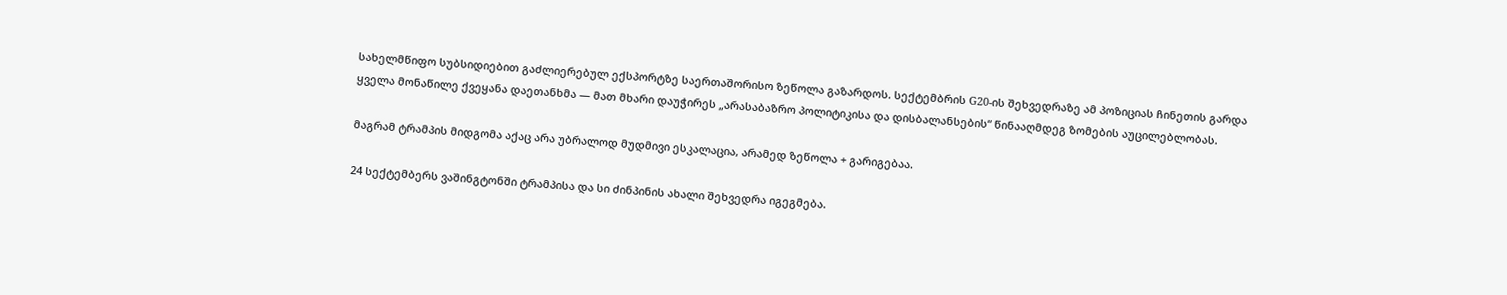სახელმწიფო სუბსიდიებით გაძლიერებულ ექსპორტზე საერთაშორისო ზეწოლა გაზარდოს. სექტემბრის G20-ის შეხვედრაზე ამ პოზიციას ჩინეთის გარდა ყველა მონაწილე ქვეყანა დაეთანხმა — მათ მხარი დაუჭირეს „არასაბაზრო პოლიტიკისა და დისბალანსების“ წინააღმდეგ ზომების აუცილებლობას.

მაგრამ ტრამპის მიდგომა აქაც არა უბრალოდ მუდმივი ესკალაცია, არამედ ზეწოლა + გარიგებაა.

24 სექტემბერს ვაშინგტონში ტრამპისა და სი ძინპინის ახალი შეხვედრა იგეგმება.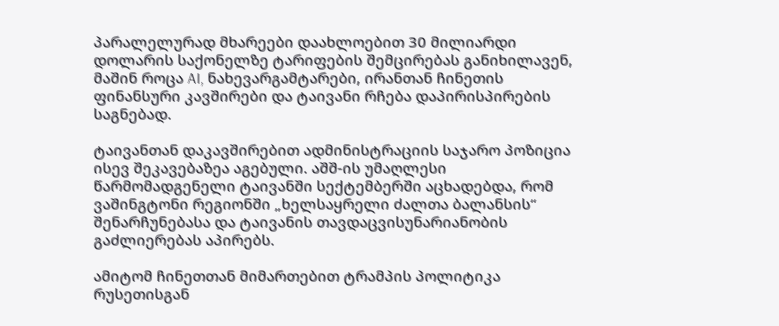პარალელურად მხარეები დაახლოებით 30 მილიარდი დოლარის საქონელზე ტარიფების შემცირებას განიხილავენ, მაშინ როცა AI, ნახევარგამტარები, ირანთან ჩინეთის ფინანსური კავშირები და ტაივანი რჩება დაპირისპირების საგნებად.

ტაივანთან დაკავშირებით ადმინისტრაციის საჯარო პოზიცია ისევ შეკავებაზეა აგებული. აშშ-ის უმაღლესი წარმომადგენელი ტაივანში სექტემბერში აცხადებდა, რომ ვაშინგტონი რეგიონში „ხელსაყრელი ძალთა ბალანსის“ შენარჩუნებასა და ტაივანის თავდაცვისუნარიანობის გაძლიერებას აპირებს.

ამიტომ ჩინეთთან მიმართებით ტრამპის პოლიტიკა რუსეთისგან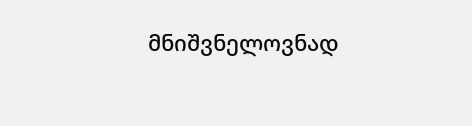მნიშვნელოვნად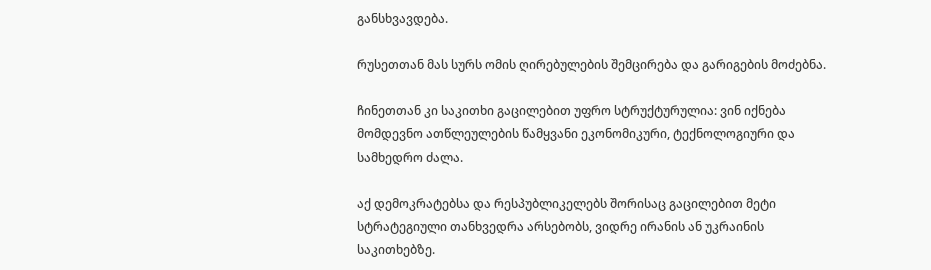განსხვავდება.

რუსეთთან მას სურს ომის ღირებულების შემცირება და გარიგების მოძებნა.

ჩინეთთან კი საკითხი გაცილებით უფრო სტრუქტურულია: ვინ იქნება მომდევნო ათწლეულების წამყვანი ეკონომიკური, ტექნოლოგიური და სამხედრო ძალა.

აქ დემოკრატებსა და რესპუბლიკელებს შორისაც გაცილებით მეტი სტრატეგიული თანხვედრა არსებობს, ვიდრე ირანის ან უკრაინის საკითხებზე.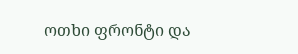ოთხი ფრონტი და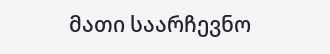მათი საარჩევნო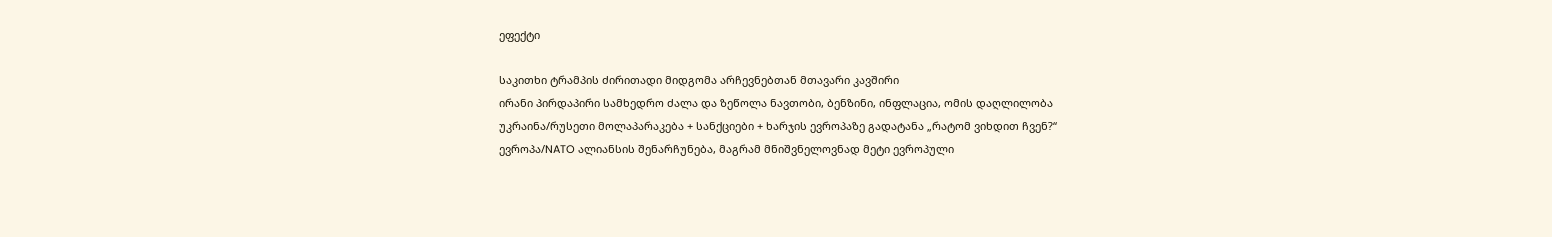ეფექტი

საკითხი ტრამპის ძირითადი მიდგომა არჩევნებთან მთავარი კავშირი
ირანი პირდაპირი სამხედრო ძალა და ზეწოლა ნავთობი, ბენზინი, ინფლაცია, ომის დაღლილობა
უკრაინა/რუსეთი მოლაპარაკება + სანქციები + ხარჯის ევროპაზე გადატანა „რატომ ვიხდით ჩვენ?“
ევროპა/NATO ალიანსის შენარჩუნება, მაგრამ მნიშვნელოვნად მეტი ევროპული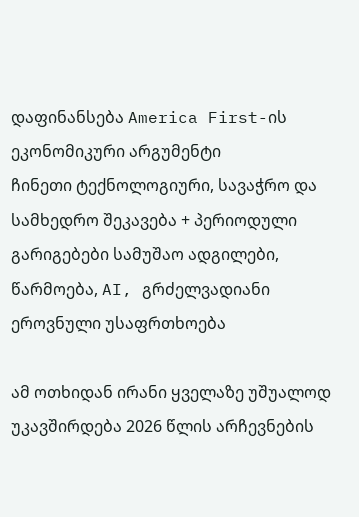დაფინანსება America First-ის ეკონომიკური არგუმენტი
ჩინეთი ტექნოლოგიური, სავაჭრო და სამხედრო შეკავება + პერიოდული გარიგებები სამუშაო ადგილები, წარმოება, AI, გრძელვადიანი ეროვნული უსაფრთხოება

ამ ოთხიდან ირანი ყველაზე უშუალოდ უკავშირდება 2026 წლის არჩევნების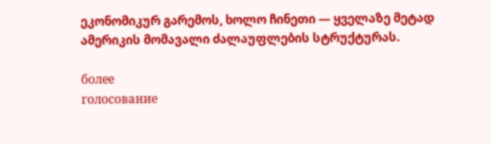ეკონომიკურ გარემოს, ხოლო ჩინეთი — ყველაზე მეტად ამერიკის მომავალი ძალაუფლების სტრუქტურას.

более
голосование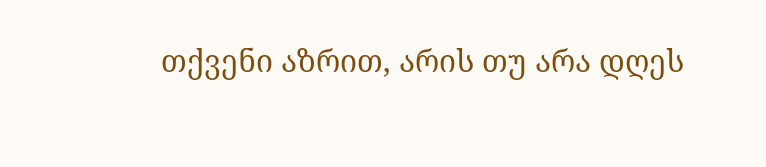თქვენი აზრით, არის თუ არა დღეს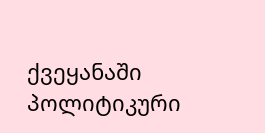ქვეყანაში პოლიტიკური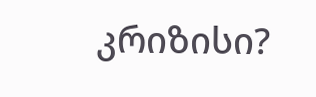კრიზისი?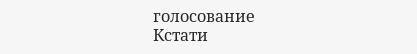голосование
Кстати